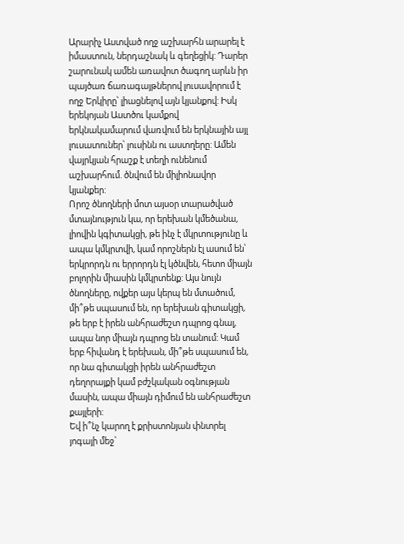Արարիչ Աստված ողջ աշխարհն արարել է իմաստուն, ներդաշնակ և գեղեցիկ: Դարեր շարունակ ամեն առավոտ ծագող արևն իր պայծառ ճառագայթներով լուսավորում է ողջ Երկիրը՝ լիացնելով այն կյանքով: Իսկ երեկոյան Աստծու կամքով երկնակամարում վառվում են երկնային այլ լուսատուներ՝ լուսինն ու աստղերը: Ամեն վայրկյան հրաշք է տեղի ունենում աշխարհում. ծնվում են միլիոնավոր կյանքեր:
Որոշ ծնողների մոտ այսօր տարածված մտայնություն կա, որ երեխան կմեծանա, լիովին կգիտակցի, թե ինչ է մկրտությունը և ապա կմկրտվի, կամ որոշներն էլ ասում են՝ երկրորդն ու երրորդն էլ կծնվեն, հետո միայն բոլորին միասին կմկրտենք: Այս նույն ծնողները, ովքեր այս կերպ են մտածում, մի՞թե սպասում են, որ երեխան գիտակցի, թե երբ է իրեն անհրաժեշտ դպրոց գնալ, ապա նոր միայն դպրոց են տանում: Կամ երբ հիվանդ է երեխան, մի՞թե սպասում են, որ նա գիտակցի իրեն անհրաժեշտ դեղորայքի կամ բժշկական օգնության մասին, ապա միայն դիմում են անհրաժեշտ քայլերի:
Եվ ի՞նչ կարող է քրիստոնյան փնտրել յոգայի մեջ՝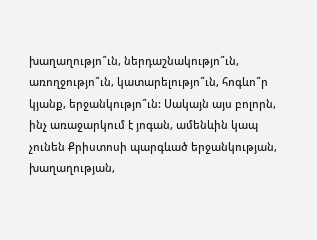խաղաղությո՞ւն, ներդաշնակությո՞ւն, առողջությո՞ւն, կատարելությո՞ւն, հոգևո՞ր կյանք, երջանկությո՞ւն: Սակայն այս բոլորն, ինչ առաջարկում է յոգան, ամենևին կապ չունեն Քրիստոսի պարգևած երջանկության, խաղաղության,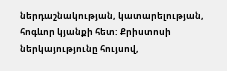ներդաշնակության, կատարելության, հոգևոր կյանքի հետ: Քրիստոսի ներկայությունը հույսով,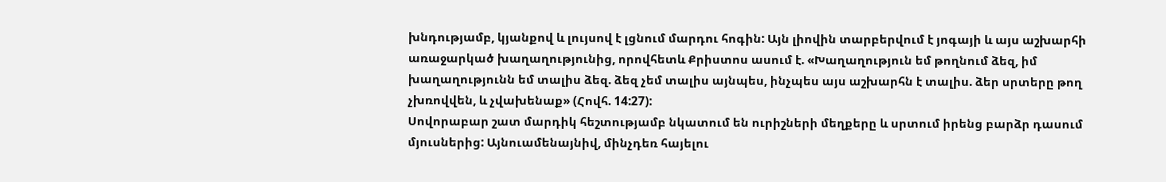խնդությամբ, կյանքով և լույսով է լցնում մարդու հոգին: Այն լիովին տարբերվում է յոգայի և այս աշխարհի առաջարկած խաղաղությունից, որովհետև Քրիստոս ասում է. «Խաղաղություն եմ թողնում ձեզ, իմ խաղաղությունն եմ տալիս ձեզ. ձեզ չեմ տալիս այնպես, ինչպես այս աշխարհն է տալիս. ձեր սրտերը թող չխռովվեն, և չվախենաք» (Հովհ. 14:27):
Սովորաբար շատ մարդիկ հեշտությամբ նկատում են ուրիշների մեղքերը և սրտում իրենց բարձր դասում մյուսներից: Այնուամենայնիվ, մինչդեռ հայելու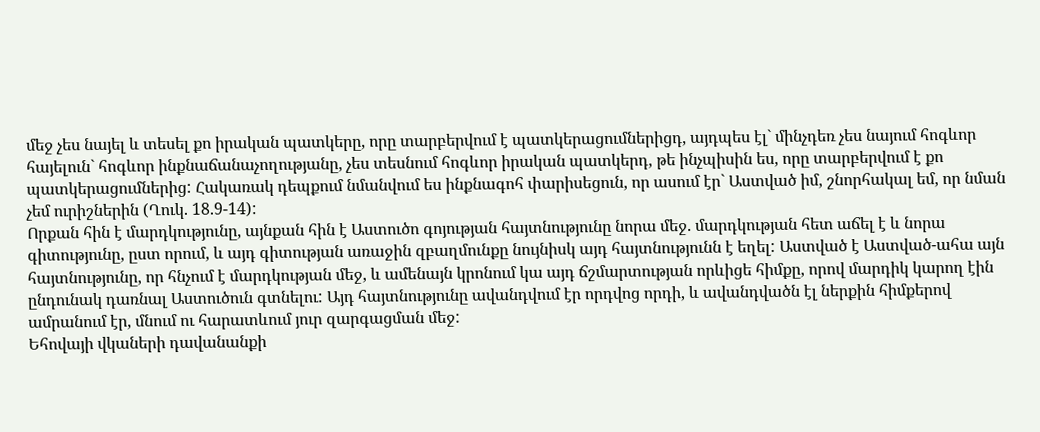մեջ չես նայել և տեսել քո իրական պատկերը, որը տարբերվում է պատկերացումներիցդ, այդպես էլ` մինչդեռ չես նայում հոգևոր հայելուն` հոգևոր ինքնաճանաչողությանը, չես տեսնում հոգևոր իրական պատկերդ, թե ինչպիսին ես, որը տարբերվում է քո պատկերացումներից: Հակառակ դեպքում նմանվում ես ինքնագոհ փարիսեցուն, որ ասում էր` Աստված իմ, շնորհակալ եմ, որ նման չեմ ուրիշներին (Ղուկ. 18.9-14):
Որքան հին է մարդկությունը, այնքան հին է Աստուծո գոյության հայտնությունը նորա մեջ. մարդկության հետ աճել է և նորա գիտությունը, ըստ որում, և այդ գիտության առաջին զբաղմունքը նույնիսկ այդ հայտնությունն է եղել: Աստված է Աստված-ահա այն հայտնությունը, որ հնչում է մարդկության մեջ, և ամենայն կրոնում կա այդ ճշմարտության որևիցե հիմքը, որով մարդիկ կարող էին ընդունակ դառնալ Աստուծուն գտնելու: Այդ հայտնությունը ավանդվում էր որդվոց որդի, և ավանդվածն էլ ներքին հիմքերով ամրանում էր, մնում ու հարատևում յուր զարգացման մեջ:
Եհովայի վկաների դավանանքի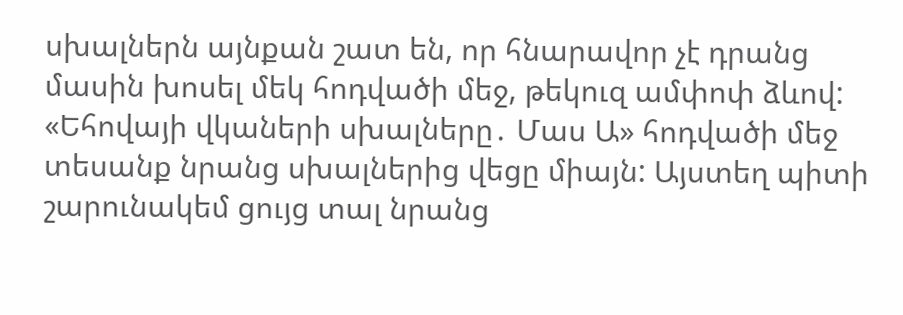սխալներն այնքան շատ են, որ հնարավոր չէ դրանց մասին խոսել մեկ հոդվածի մեջ, թեկուզ ամփոփ ձևով: «Եհովայի վկաների սխալները․ Մաս Ա» հոդվածի մեջ տեսանք նրանց սխալներից վեցը միայն: Այստեղ պիտի շարունակեմ ցույց տալ նրանց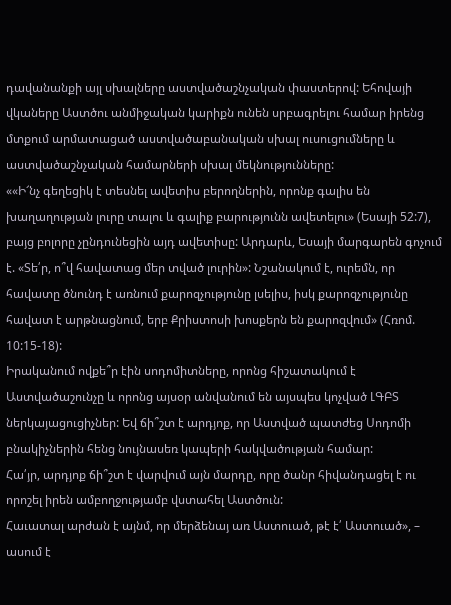դավանանքի այլ սխալները աստվածաշնչական փաստերով: Եհովայի վկաները Աստծու անմիջական կարիքն ունեն սրբագրելու համար իրենց մտքում արմատացած աստվածաբանական սխալ ուսուցումները և աստվածաշնչական համարների սխալ մեկնությունները:
««Ի՜նչ գեղեցիկ է տեսնել ավետիս բերողներին, որոնք գալիս են խաղաղության լուրը տալու և գալիք բարությունն ավետելու» (Եսայի 52:7), բայց բոլորը չընդունեցին այդ ավետիսը: Արդարև, Եսայի մարգարեն գոչում է. «Տե՛ր, ո՞վ հավատաց մեր տված լուրին»: Նշանակում է, ուրեմն, որ հավատը ծնունդ է առնում քարոզչությունը լսելիս, իսկ քարոզչությունը հավատ է արթնացնում, երբ Քրիստոսի խոսքերն են քարոզվում» (Հռոմ. 10:15-18):
Իրականում ովքե՞ր էին սոդոմիտները, որոնց հիշատակում է Աստվածաշունչը և որոնց այսօր անվանում են այսպես կոչված ԼԳԲՏ ներկայացուցիչներ: Եվ ճի՞շտ է արդյոք, որ Աստված պատժեց Սոդոմի բնակիչներին հենց նույնասեռ կապերի հակվածության համար:
Հա՛յր, արդյոք ճի՞շտ է վարվում այն մարդը, որը ծանր հիվանդացել է ու որոշել իրեն ամբողջությամբ վստահել Աստծուն:
Հաւատալ արժան է այնմ, որ մերձենայ առ Աստուած, թէ է՛ Աստուած», – ասում է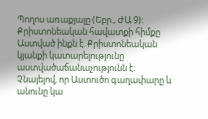Պողոս առաքյալը (Եբր., ԺԱ 9): Քրիստոնեական հավատքի հիմքը Աստված ինքն է. Քրիստոնեական կյանքի կատարելությունը աստվածաճանաչությունն է: Չնայելով, որ Աստուծո գաղափարը և անունը կա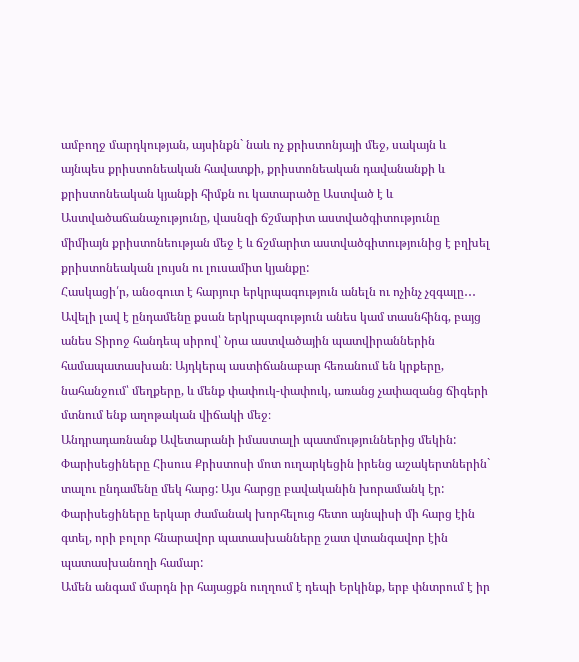ամբողջ մարդկության, այսինքն` նաև ոչ քրիստոնյայի մեջ, սակայն և այնպես քրիստոնեական հավատքի, քրիստոնեական դավանանքի և քրիստոնեական կյանքի հիմքն ու կատարածը Աստված է և Աստվածաճանաչությունը, վասնզի ճշմարիտ աստվածգիտությունը միմիայն քրիստոնեության մեջ է և ճշմարիտ աստվածգիտությունից է բղխել քրիստոնեական լույսն ու լուսամիտ կյանքը:
Հասկացի՛ր, անօգուտ է հարյուր երկրպագություն անելն ու ոչինչ չզգալը․․․ Ավելի լավ է ընդամենը քսան երկրպագություն անես կամ տասնհինգ, բայց անես Տիրոջ հանդեպ սիրով՝ Նրա աստվածային պատվիրաններին համապատասխան։ Այդկերպ աստիճանաբար հեռանում են կրքերը, նահանջում՝ մեղքերը, և մենք փափուկ-փափուկ, առանց չափազանց ճիգերի մտնում ենք աղոթական վիճակի մեջ։
Անդրադառնանք Ավետարանի իմաստալի պատմություններից մեկին: Փարիսեցիները Հիսուս Քրիստոսի մոտ ուղարկեցին իրենց աշակերտներին` տալու ընդամենը մեկ հարց: Այս հարցը բավականին խորամանկ էր: Փարիսեցիները երկար ժամանակ խորհելուց հետո այնպիսի մի հարց էին գտել, որի բոլոր հնարավոր պատասխանները շատ վտանգավոր էին պատասխանողի համար:
Ամեն անգամ մարդն իր հայացքն ուղղում է դեպի Երկինք, երբ փնտրում է իր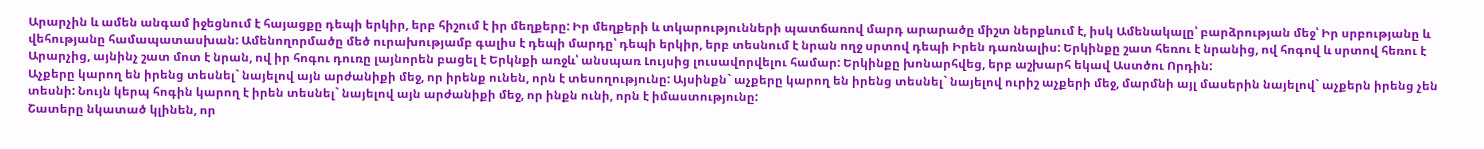Արարչին և ամեն անգամ իջեցնում է հայացքը դեպի երկիր, երբ հիշում է իր մեղքերը: Իր մեղքերի և տկարությունների պատճառով մարդ արարածը միշտ ներքևում է, իսկ Ամենակալը՝ բարձրության մեջ՝ Իր սրբությանը և վեհությանը համապատասխան: Ամենողորմածը մեծ ուրախությամբ գալիս է դեպի մարդը՝ դեպի երկիր, երբ տեսնում է նրան ողջ սրտով դեպի Իրեն դառնալիս: Երկինքը շատ հեռու է նրանից, ով հոգով և սրտով հեռու է Արարչից, այնինչ շատ մոտ է նրան, ով իր հոգու դուռը լայնորեն բացել է Երկնքի առջև՝ անսպառ Լույսից լուսավորվելու համար: Երկինքը խոնարհվեց, երբ աշխարհ եկավ Աստծու Որդին:
Աչքերը կարող են իրենց տեսնել` նայելով այն արժանիքի մեջ, որ իրենք ունեն, որն է տեսողությունը: Այսինքն` աչքերը կարող են իրենց տեսնել` նայելով ուրիշ աչքերի մեջ, մարմնի այլ մասերին նայելով` աչքերն իրենց չեն տեսնի: Նույն կերպ հոգին կարող է իրեն տեսնել` նայելով այն արժանիքի մեջ, որ ինքն ունի, որն է իմաստությունը:
Շատերը նկատած կլինեն, որ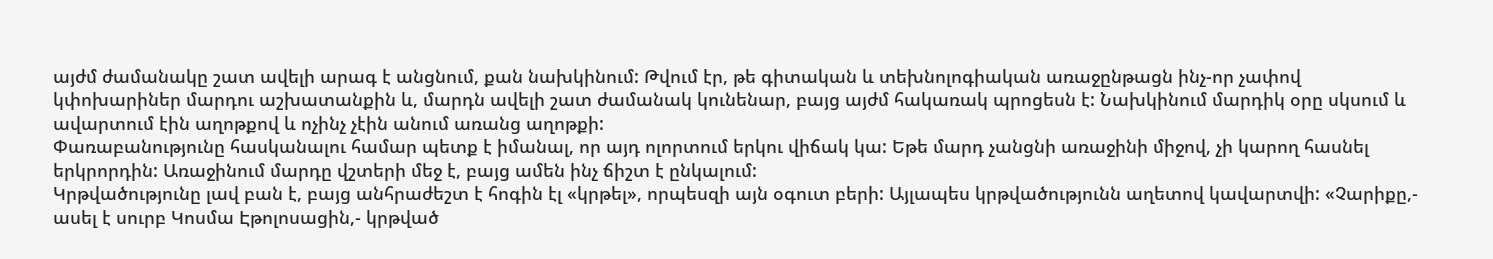այժմ ժամանակը շատ ավելի արագ է անցնում, քան նախկինում: Թվում էր, թե գիտական և տեխնոլոգիական առաջընթացն ինչ-որ չափով կփոխարիներ մարդու աշխատանքին և, մարդն ավելի շատ ժամանակ կունենար, բայց այժմ հակառակ պրոցեսն է: Նախկինում մարդիկ օրը սկսում և ավարտում էին աղոթքով և ոչինչ չէին անում առանց աղոթքի:
Փառաբանությունը հասկանալու համար պետք է իմանալ, որ այդ ոլորտում երկու վիճակ կա: Եթե մարդ չանցնի առաջինի միջով, չի կարող հասնել երկրորդին: Առաջինում մարդը վշտերի մեջ է, բայց ամեն ինչ ճիշտ է ընկալում:
Կրթվածությունը լավ բան է, բայց անհրաժեշտ է հոգին էլ «կրթել», որպեսզի այն օգուտ բերի: Այլապես կրթվածությունն աղետով կավարտվի: «Չարիքը,- ասել է սուրբ Կոսմա Էթոլոսացին,- կրթված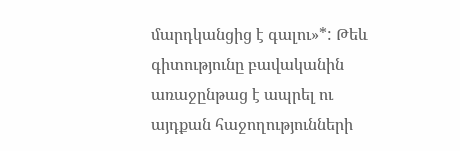մարդկանցից է գալու»*: Թեև գիտությունը բավականին առաջընթաց է ապրել ու այդքան հաջողությունների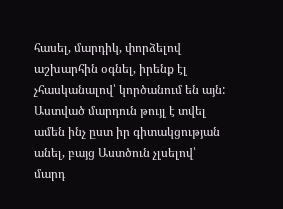հասել, մարդիկ, փորձելով աշխարհին օգնել, իրենք էլ չհասկանալով՝ կործանում են այն: Աստված մարդուն թույլ է տվել ամեն ինչ ըստ իր գիտակցության անել, բայց Աստծուն չլսելով՝ մարդ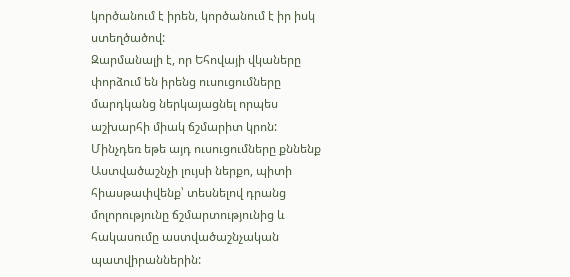կործանում է իրեն, կործանում է իր իսկ ստեղծածով:
Զարմանալի է, որ Եհովայի վկաները փորձում են իրենց ուսուցումները մարդկանց ներկայացնել որպես աշխարհի միակ ճշմարիտ կրոն: Մինչդեռ եթե այդ ուսուցումները քննենք Աստվածաշնչի լույսի ներքո, պիտի հիասթափվենք՝ տեսնելով դրանց մոլորությունը ճշմարտությունից և հակասումը աստվածաշնչական պատվիրաններին: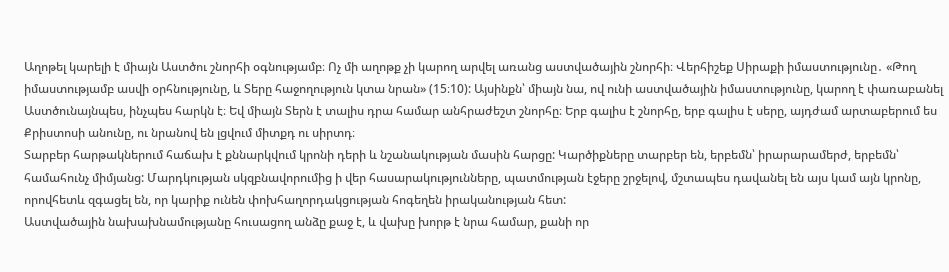Աղոթել կարելի է միայն Աստծու շնորհի օգնությամբ։ Ոչ մի աղոթք չի կարող արվել առանց աստվածային շնորհի։ Վերհիշեք Սիրաքի իմաստությունը․ «Թող իմաստությամբ ասվի օրհնությունը, և Տերը հաջողություն կտա նրան» (15։10): Այսինքն՝ միայն նա, ով ունի աստվածային իմաստությունը, կարող է փառաբանել Աստծունայնպես, ինչպես հարկն է։ Եվ միայն Տերն է տալիս դրա համար անհրաժեշտ շնորհը։ Երբ գալիս է շնորհը, երբ գալիս է սերը, այդժամ արտաբերում ես Քրիստոսի անունը, ու նրանով են լցվում միտքդ ու սիրտդ։
Տարբեր հարթակներում հաճախ է քննարկվում կրոնի դերի և նշանակության մասին հարցը: Կարծիքները տարբեր են, երբեմն՝ իրարարամերժ, երբեմն՝ համահունչ միմյանց: Մարդկության սկզբնավորումից ի վեր հասարակությունները, պատմության էջերը շրջելով, մշտապես դավանել են այս կամ այն կրոնը, որովհետև զգացել են, որ կարիք ունեն փոխհաղորդակցության հոգեղեն իրականության հետ:
Աստվածային նախախնամությանը հուսացող անձը քաջ է, և վախը խորթ է նրա համար, քանի որ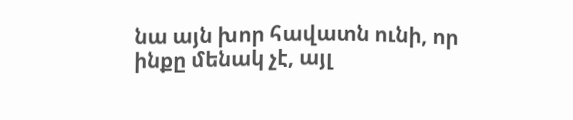նա այն խոր հավատն ունի, որ ինքը մենակ չէ, այլ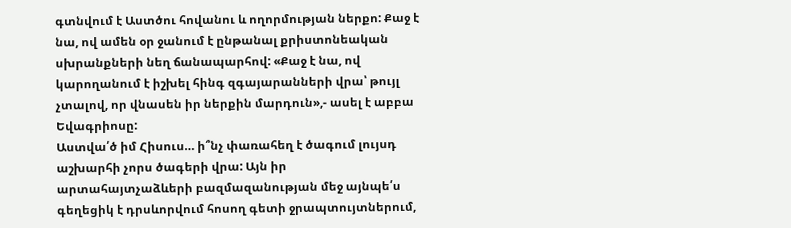գտնվում է Աստծու հովանու և ողորմության ներքո: Քաջ է նա, ով ամեն օր ջանում է ընթանալ քրիստոնեական սխրանքների նեղ ճանապարհով: «Քաջ է նա, ով կարողանում է իշխել հինգ զգայարանների վրա՝ թույլ չտալով, որ վնասեն իր ներքին մարդուն»,- ասել է աբբա Եվագրիոսը:
Աստվա՛ծ իմ Հիսուս… ի՞նչ փառահեղ է ծագում լույսդ աշխարհի չորս ծագերի վրա: Այն իր արտահայտչաձևերի բազմազանության մեջ այնպե՛ս գեղեցիկ է դրսևորվում հոսող գետի ջրապտույտներում,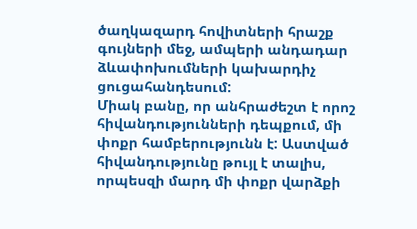ծաղկազարդ հովիտների հրաշք գույների մեջ, ամպերի անդադար ձևափոխումների կախարդիչ ցուցահանդեսում:
Միակ բանը, որ անհրաժեշտ է որոշ հիվանդությունների դեպքում, մի փոքր համբերությունն է: Աստված հիվանդությունը թույլ է տալիս, որպեսզի մարդ մի փոքր վարձքի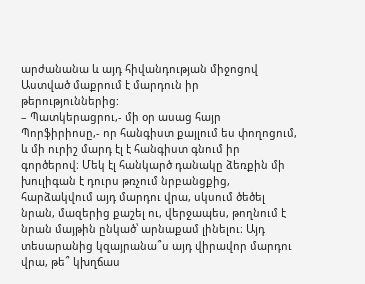արժանանա և այդ հիվանդության միջոցով Աստված մաքրում է մարդուն իր թերություններից:
– Պատկերացրու,- մի օր ասաց հայր Պորֆիրիոսը,- որ հանգիստ քայլում ես փողոցում, և մի ուրիշ մարդ էլ է հանգիստ գնում իր գործերով։ Մեկ էլ հանկարծ դանակը ձեռքին մի խուլիգան է դուրս թռչում նրբանցքից, հարձակվում այդ մարդու վրա, սկսում ծեծել նրան, մազերից քաշել ու, վերջապես, թողնում է նրան մայթին ընկած՝ արնաքամ լինելու։ Այդ տեսարանից կզայրանա՞ս այդ վիրավոր մարդու վրա, թե՞ կխղճաս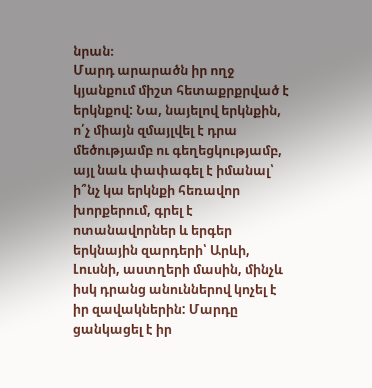նրան։
Մարդ արարածն իր ողջ կյանքում միշտ հետաքրքրված է երկնքով: Նա, նայելով երկնքին, ո՛չ միայն զմայլվել է դրա մեծությամբ ու գեղեցկությամբ, այլ նաև փափագել է իմանալ՝ ի՞նչ կա երկնքի հեռավոր խորքերում, գրել է ոտանավորներ և երգեր երկնային զարդերի՝ Արևի, Լուսնի, աստղերի մասին, մինչև իսկ դրանց անուններով կոչել է իր զավակներին: Մարդը ցանկացել է իր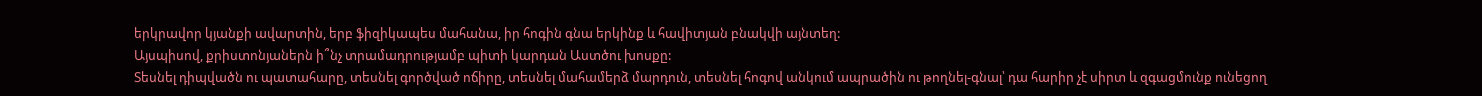երկրավոր կյանքի ավարտին, երբ ֆիզիկապես մահանա, իր հոգին գնա երկինք և հավիտյան բնակվի այնտեղ:
Այսպիսով, քրիստոնյաներն ի՞նչ տրամադրությամբ պիտի կարդան Աստծու խոսքը:
Տեսնել դիպվածն ու պատահարը, տեսնել գործված ոճիրը, տեսնել մահամերձ մարդուն, տեսնել հոգով անկում ապրածին ու թողնել-գնալ՝ դա հարիր չէ սիրտ և զգացմունք ունեցող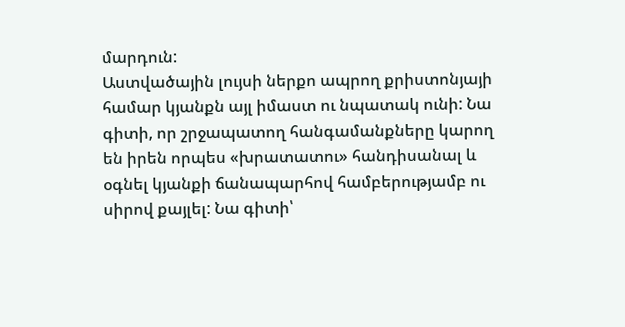մարդուն:
Աստվածային լույսի ներքո ապրող քրիստոնյայի համար կյանքն այլ իմաստ ու նպատակ ունի: Նա գիտի, որ շրջապատող հանգամանքները կարող են իրեն որպես «խրատատու» հանդիսանալ և օգնել կյանքի ճանապարհով համբերությամբ ու սիրով քայլել: Նա գիտի՝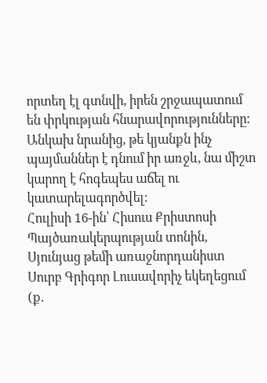որտեղ էլ գտնվի, իրեն շրջապատում են փրկության հնարավորությունները: Անկախ նրանից, թե կյանքն ինչ պայմաններ է դնում իր առջև, նա միշտ կարող է հոգեպես աճել ու կատարելագործվել:
Հուլիսի 16-ին՝ Հիսուս Քրիստոսի Պայծառակերպության տոնին, Սյունյաց թեմի առաջնորդանիստ Սուրբ Գրիգոր Լուսավորիչ եկեղեցում (ք.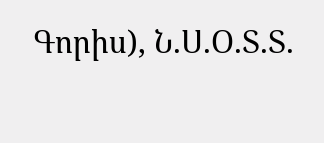Գորիս), Ն.Ս.Օ.Տ.Տ.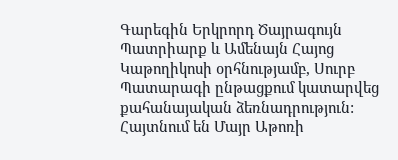Գարեգին Երկրորդ Ծայրագույն Պատրիարք և Ամենայն Հայոց Կաթողիկոսի օրհնությամբ, Սուրբ Պատարագի ընթացքում կատարվեց քահանայական ձեռնադրություն: Հայտնում են Մայր Աթոռի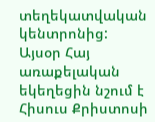տեղեկատվական կենտրոնից:
Այսօր Հայ առաքելական եկեղեցին նշում է Հիսուս Քրիստոսի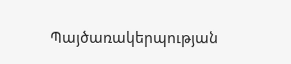Պայծառակերպության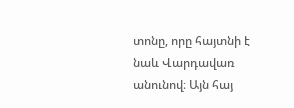տոնը, որը հայտնի է նաև Վարդավառ անունով։ Այն հայ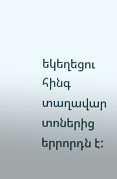եկեղեցու հինգ տաղավար տոներից երրորդն է: